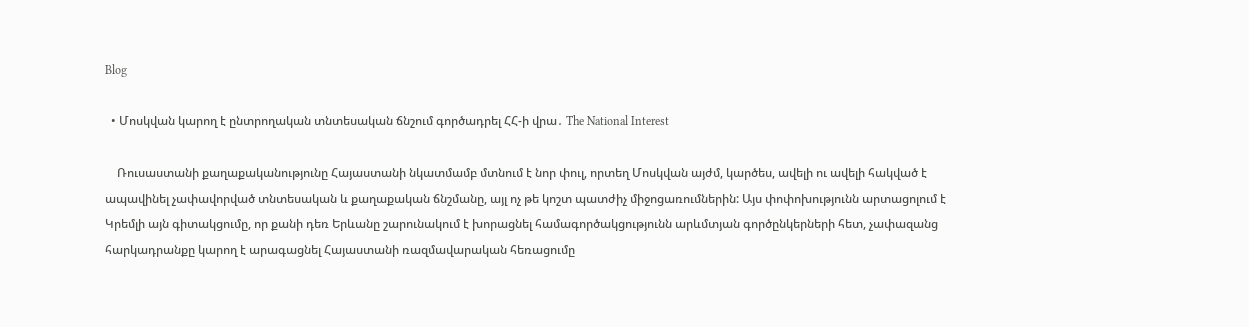Blog

  • Մոսկվան կարող է ընտրողական տնտեսական ճնշում գործադրել ՀՀ-ի վրա․ The National Interest

    Ռուսաստանի քաղաքականությունը Հայաստանի նկատմամբ մտնում է նոր փուլ, որտեղ Մոսկվան այժմ, կարծես, ավելի ու ավելի հակված է ապավինել չափավորված տնտեսական և քաղաքական ճնշմանը, այլ ոչ թե կոշտ պատժիչ միջոցառումներին: Այս փոփոխությունն արտացոլում է Կրեմլի այն գիտակցումը, որ քանի դեռ Երևանը շարունակում է խորացնել համագործակցությունն արևմտյան գործընկերների հետ, չափազանց հարկադրանքը կարող է արագացնել Հայաստանի ռազմավարական հեռացումը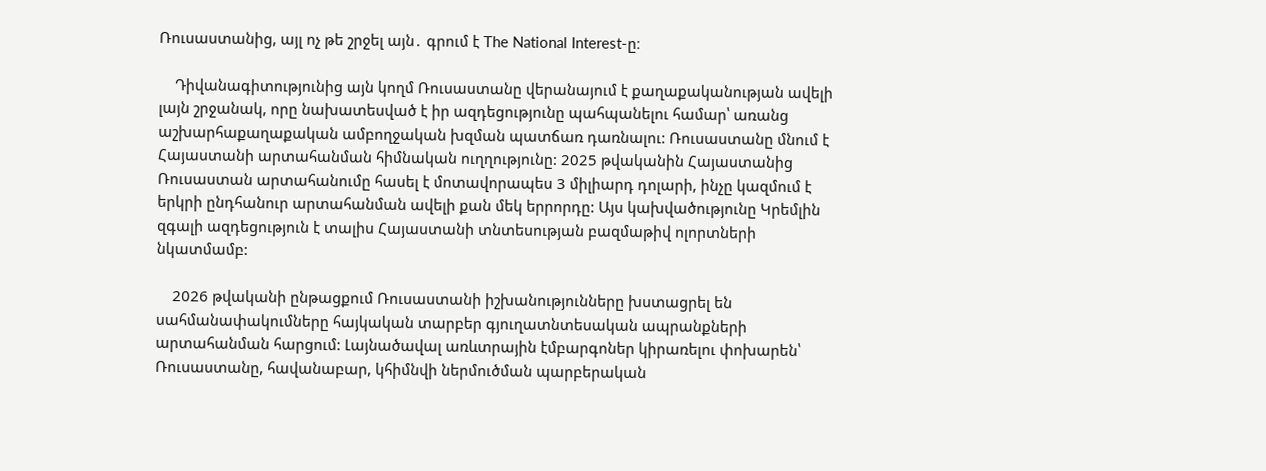Ռուսաստանից, այլ ոչ թե շրջել այն․ գրում է The National Interest-ը։

    Դիվանագիտությունից այն կողմ Ռուսաստանը վերանայում է քաղաքականության ավելի լայն շրջանակ, որը նախատեսված է իր ազդեցությունը պահպանելու համար՝ առանց աշխարհաքաղաքական ամբողջական խզման պատճառ դառնալու: Ռուսաստանը մնում է Հայաստանի արտահանման հիմնական ուղղությունը: 2025 թվականին Հայաստանից Ռուսաստան արտահանումը հասել է մոտավորապես 3 միլիարդ դոլարի, ինչը կազմում է երկրի ընդհանուր արտահանման ավելի քան մեկ երրորդը: Այս կախվածությունը Կրեմլին զգալի ազդեցություն է տալիս Հայաստանի տնտեսության բազմաթիվ ոլորտների նկատմամբ:

    2026 թվականի ընթացքում Ռուսաստանի իշխանությունները խստացրել են սահմանափակումները հայկական տարբեր գյուղատնտեսական ապրանքների արտահանման հարցում: Լայնածավալ առևտրային էմբարգոներ կիրառելու փոխարեն՝ Ռուսաստանը, հավանաբար, կհիմնվի ներմուծման պարբերական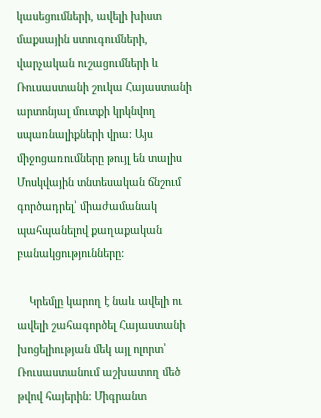կասեցումների, ավելի խիստ մաքսային ստուգումների, վարչական ուշացումների և Ռուսաստանի շուկա Հայաստանի արտոնյալ մուտքի կրկնվող սպառնալիքների վրա: Այս միջոցառումները թույլ են տալիս Մոսկվային տնտեսական ճնշում գործադրել՝ միաժամանակ պահպանելով քաղաքական բանակցությունները:

    Կրեմլը կարող է նաև ավելի ու ավելի շահագործել Հայաստանի խոցելիության մեկ այլ ոլորտ՝ Ռուսաստանում աշխատող մեծ թվով հայերին: Միգրանտ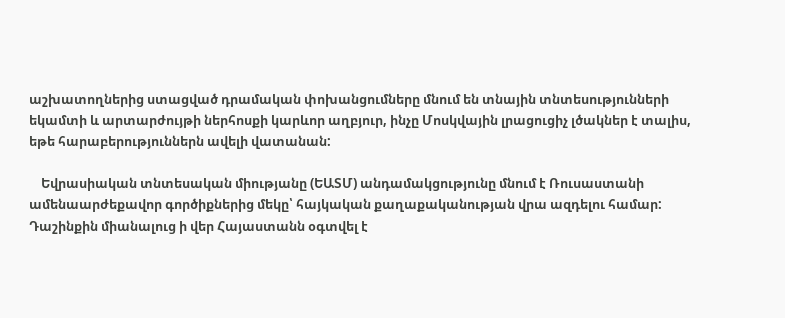աշխատողներից ստացված դրամական փոխանցումները մնում են տնային տնտեսությունների եկամտի և արտարժույթի ներհոսքի կարևոր աղբյուր, ինչը Մոսկվային լրացուցիչ լծակներ է տալիս, եթե հարաբերություններն ավելի վատանան:

    Եվրասիական տնտեսական միությանը (ԵԱՏՄ) անդամակցությունը մնում է Ռուսաստանի ամենաարժեքավոր գործիքներից մեկը՝ հայկական քաղաքականության վրա ազդելու համար: Դաշինքին միանալուց ի վեր Հայաստանն օգտվել է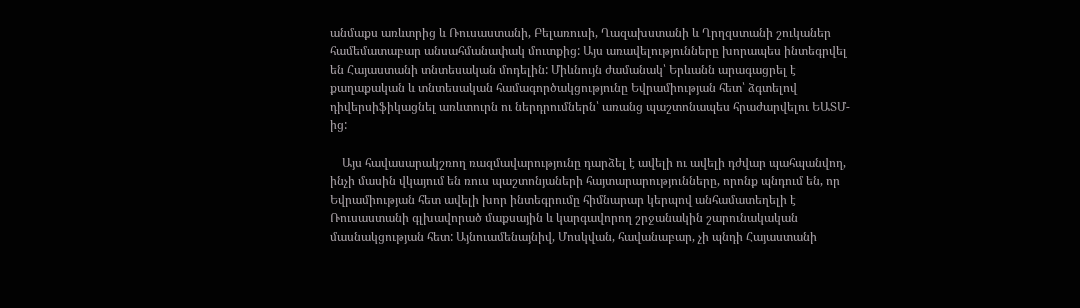անմաքս առևտրից և Ռուսաստանի, Բելառուսի, Ղազախստանի և Ղրղզստանի շուկաներ համեմատաբար անսահմանափակ մուտքից: Այս առավելությունները խորապես ինտեգրվել են Հայաստանի տնտեսական մոդելին: Միևնույն ժամանակ՝ Երևանն արագացրել է քաղաքական և տնտեսական համագործակցությունը Եվրամիության հետ՝ ձգտելով դիվերսիֆիկացնել առևտուրն ու ներդրումներն՝ առանց պաշտոնապես հրաժարվելու ԵԱՏՄ-ից:

    Այս հավասարակշռող ռազմավարությունը դարձել է ավելի ու ավելի դժվար պահպանվող, ինչի մասին վկայում են ռուս պաշտոնյաների հայտարարությունները, որոնք պնդում են, որ Եվրամիության հետ ավելի խոր ինտեգրումը հիմնարար կերպով անհամատեղելի է Ռուսաստանի գլխավորած մաքսային և կարգավորող շրջանակին շարունակական մասնակցության հետ: Այնուամենայնիվ, Մոսկվան, հավանաբար, չի պնդի Հայաստանի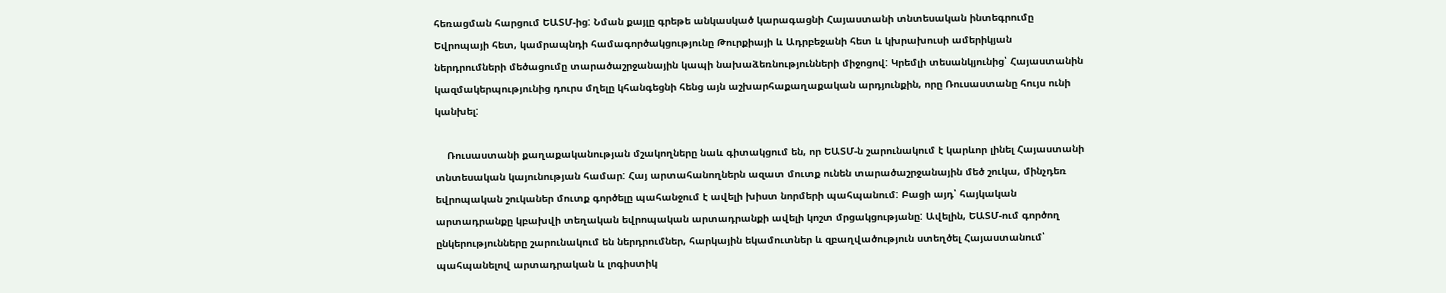հեռացման հարցում ԵԱՏՄ-ից: Նման քայլը գրեթե անկասկած կարագացնի Հայաստանի տնտեսական ինտեգրումը Եվրոպայի հետ, կամրապնդի համագործակցությունը Թուրքիայի և Ադրբեջանի հետ և կխրախուսի ամերիկյան ներդրումների մեծացումը տարածաշրջանային կապի նախաձեռնությունների միջոցով: Կրեմլի տեսանկյունից՝ Հայաստանին կազմակերպությունից դուրս մղելը կհանգեցնի հենց այն աշխարհաքաղաքական արդյունքին, որը Ռուսաստանը հույս ունի կանխել:

    Ռուսաստանի քաղաքականության մշակողները նաև գիտակցում են, որ ԵԱՏՄ-ն շարունակում է կարևոր լինել Հայաստանի տնտեսական կայունության համար: Հայ արտահանողներն ազատ մուտք ունեն տարածաշրջանային մեծ շուկա, մինչդեռ եվրոպական շուկաներ մուտք գործելը պահանջում է ավելի խիստ նորմերի պահպանում: Բացի այդ՝ հայկական արտադրանքը կբախվի տեղական եվրոպական արտադրանքի ավելի կոշտ մրցակցությանը: Ավելին, ԵԱՏՄ-ում գործող ընկերությունները շարունակում են ներդրումներ, հարկային եկամուտներ և զբաղվածություն ստեղծել Հայաստանում՝ պահպանելով արտադրական և լոգիստիկ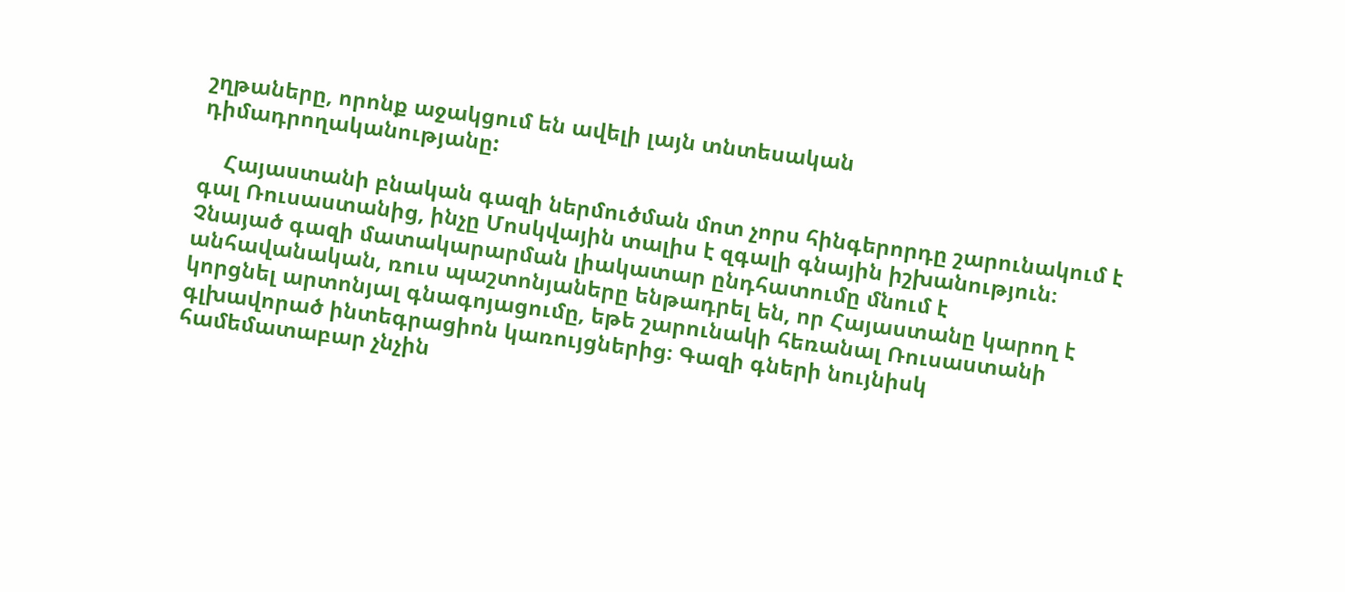շղթաները, որոնք աջակցում են ավելի լայն տնտեսական դիմադրողականությանը:

    Հայաստանի բնական գազի ներմուծման մոտ չորս հինգերորդը շարունակում է գալ Ռուսաստանից, ինչը Մոսկվային տալիս է զգալի գնային իշխանություն։ Չնայած գազի մատակարարման լիակատար ընդհատումը մնում է անհավանական, ռուս պաշտոնյաները ենթադրել են, որ Հայաստանը կարող է կորցնել արտոնյալ գնագոյացումը, եթե շարունակի հեռանալ Ռուսաստանի գլխավորած ինտեգրացիոն կառույցներից։ Գազի գների նույնիսկ համեմատաբար չնչին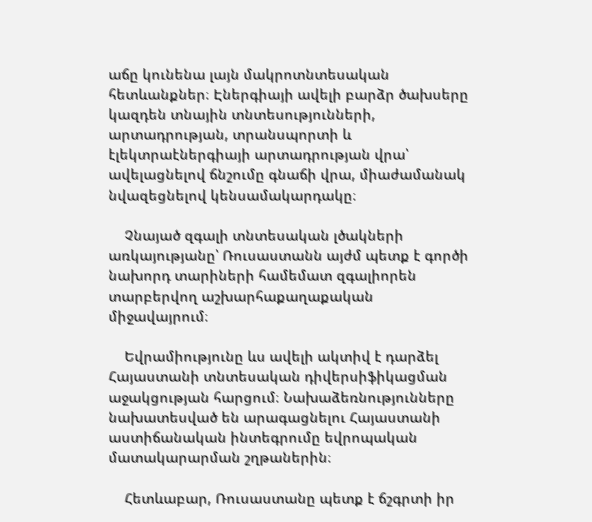աճը կունենա լայն մակրոտնտեսական հետևանքներ։ Էներգիայի ավելի բարձր ծախսերը կազդեն տնային տնտեսությունների, արտադրության, տրանսպորտի և էլեկտրաէներգիայի արտադրության վրա՝ ավելացնելով ճնշումը գնաճի վրա, միաժամանակ նվազեցնելով կենսամակարդակը։

    Չնայած զգալի տնտեսական լծակների առկայությանը՝ Ռուսաստանն այժմ պետք է գործի նախորդ տարիների համեմատ զգալիորեն տարբերվող աշխարհաքաղաքական միջավայրում։

    Եվրամիությունը ևս ավելի ակտիվ է դարձել Հայաստանի տնտեսական դիվերսիֆիկացման աջակցության հարցում։ Նախաձեռնությունները նախատեսված են արագացնելու Հայաստանի աստիճանական ինտեգրումը եվրոպական մատակարարման շղթաներին։

    Հետևաբար, Ռուսաստանը պետք է ճշգրտի իր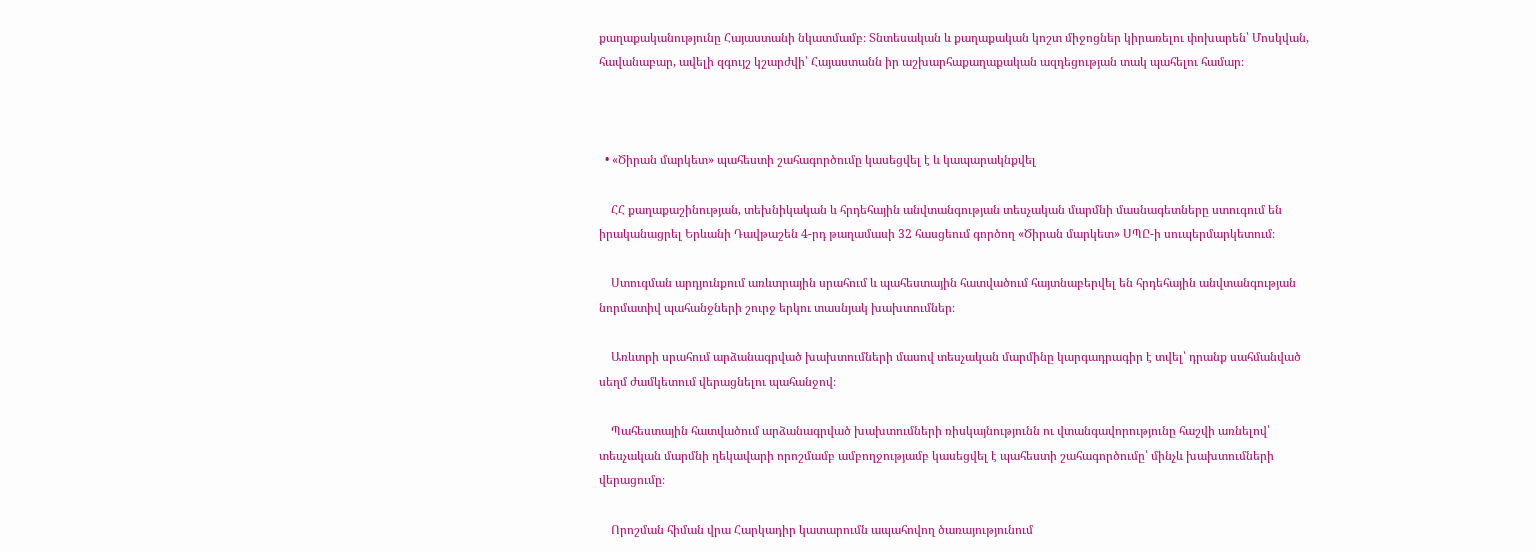քաղաքականությունը Հայաստանի նկատմամբ։ Տնտեսական և քաղաքական կոշտ միջոցներ կիրառելու փոխարեն՝ Մոսկվան, հավանաբար, ավելի զգույշ կշարժվի՝ Հայաստանն իր աշխարհաքաղաքական ազդեցության տակ պահելու համար։



  • «Ծիրան մարկետ» պահեստի շահագործումը կասեցվել է և կապարակնքվել

    ՀՀ քաղաքաշինության, տեխնիկական և հրդեհային անվտանգության տեսչական մարմնի մասնագետները ստուգում են իրականացրել Երևանի Դավթաշեն 4-րդ թաղամասի 32 հասցեում գործող «Ծիրան մարկետ» ՍՊԸ-ի սուպերմարկետում։

    Ստուգման արդյունքում առևտրային սրահում և պահեստային հատվածում հայտնաբերվել են հրդեհային անվտանգության նորմատիվ պահանջների շուրջ երկու տասնյակ խախտումներ։

    Առևտրի սրահում արձանագրված խախտումների մասով տեսչական մարմինը կարգադրագիր է տվել՝ դրանք սահմանված սեղմ ժամկետում վերացնելու պահանջով։

    Պահեստային հատվածում արձանագրված խախտումների ռիսկայնությունն ու վտանգավորությունը հաշվի առնելով՝ տեսչական մարմնի ղեկավարի որոշմամբ ամբողջությամբ կասեցվել է պահեստի շահագործումը՝ մինչև խախտումների վերացումը։

    Որոշման հիման վրա Հարկադիր կատարումն ապահովող ծառայությունում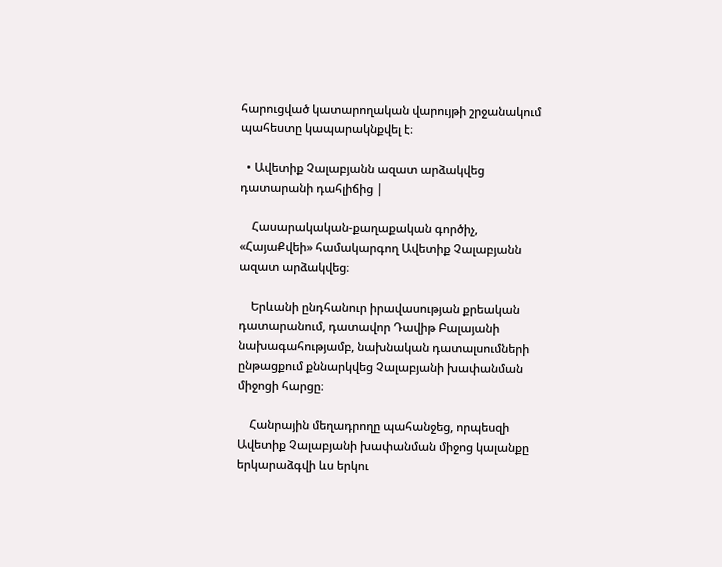հարուցված կատարողական վարույթի շրջանակում պահեստը կապարակնքվել է։

  • Ավետիք Չալաբյանն ազատ արձակվեց դատարանի դահլիճից |

    Հասարակական-քաղաքական գործիչ, «ՀայաՔվեի» համակարգող Ավետիք Չալաբյանն ազատ արձակվեց։

    Երևանի ընդհանուր իրավասության քրեական դատարանում, դատավոր Դավիթ Բալայանի նախագահությամբ, նախնական դատալսումների ընթացքում քննարկվեց Չալաբյանի խափանման միջոցի հարցը։

    Հանրային մեղադրողը պահանջեց, որպեսզի Ավետիք Չալաբյանի խափանման միջոց կալանքը երկարաձգվի ևս երկու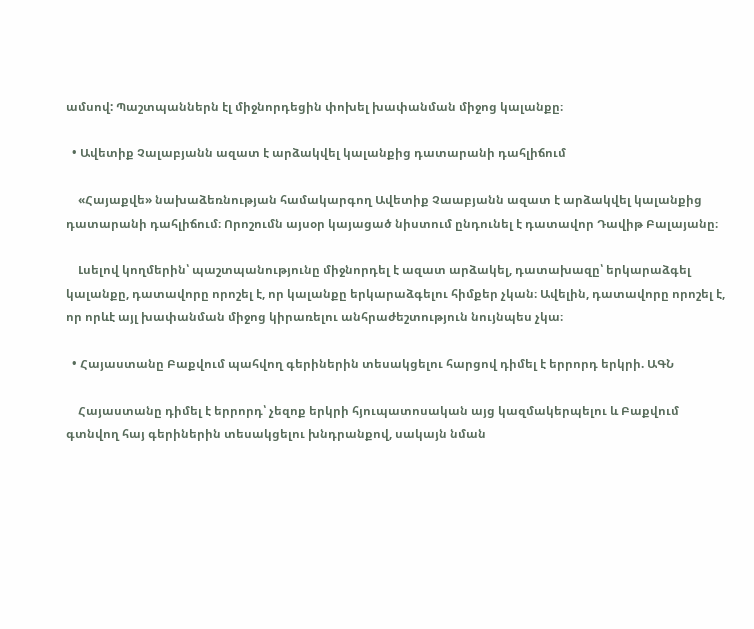ամսով: Պաշտպաններն էլ միջնորդեցին փոխել խափանման միջոց կալանքը։

  • Ավետիք Չալաբյանն ազատ է արձակվել կալանքից դատարանի դահլիճում

    «Հայաքվե» նախաձեռնության համակարգող Ավետիք Չաաբյանն ազատ է արձակվել կալանքից դատարանի դահլիճում։ Որոշումն այսօր կայացած նիստում ընդունել է դատավոր Դավիթ Բալայանը։

    Լսելով կողմերին՝ պաշտպանությունը միջնորդել է ազատ արձակել, դատախազը՝ երկարաձգել կալանքը, դատավորը որոշել է, որ կալանքը երկարաձգելու հիմքեր չկան։ Ավելին, դատավորը որոշել է, որ որևէ այլ խափանման միջոց կիրառելու անհրաժեշտություն նույնպես չկա։

  • Հայաստանը Բաքվում պահվող գերիներին տեսակցելու հարցով դիմել է երրորդ երկրի. ԱԳՆ

    Հայաստանը դիմել է երրորդ՝ չեզոք երկրի հյուպատոսական այց կազմակերպելու և Բաքվում գտնվող հայ գերիներին տեսակցելու խնդրանքով, սակայն նման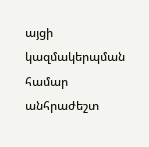այցի կազմակերպման համար անհրաժեշտ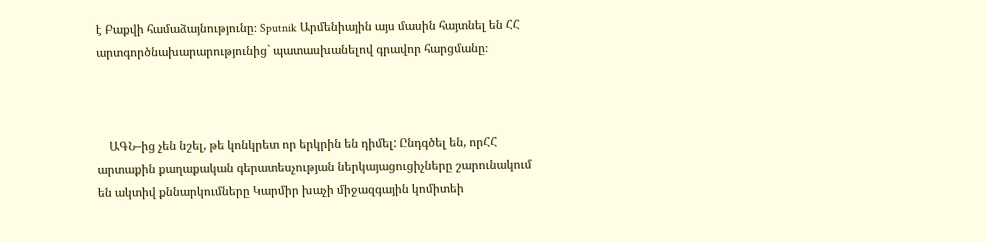է Բաքվի համաձայնությունը։ Sputnik Արմենիային այս մասին հայտնել են ՀՀ արտգործնախարարությունից` պատասխանելով գրավոր հարցմանը։



    ԱԳՆ–ից չեն նշել, թե կոնկրետ որ երկրին են դիմել: Ընդգծել են, որՀՀ արտաքին քաղաքական գերատեսչության ներկայացուցիչները շարունակում են ակտիվ քննարկումները Կարմիր խաչի միջազգային կոմիտեի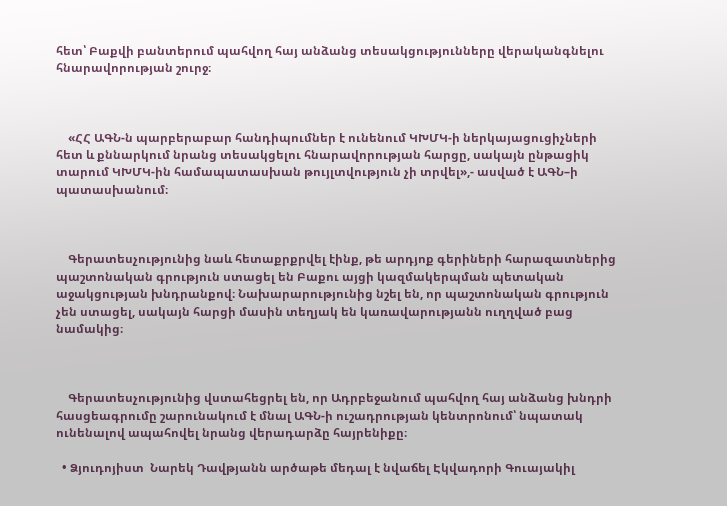հետ՝ Բաքվի բանտերում պահվող հայ անձանց տեսակցությունները վերականգնելու հնարավորության շուրջ։



    «ՀՀ ԱԳՆ-ն պարբերաբար հանդիպումներ է ունենում ԿԽՄԿ-ի ներկայացուցիչների հետ և քննարկում նրանց տեսակցելու հնարավորության հարցը, սակայն ընթացիկ տարում ԿԽՄԿ-ին համապատասխան թույլտվություն չի տրվել»,- ասված է ԱԳՆ–ի պատասխանում։



    Գերատեսչությունից նաև հետաքրքրվել էինք, թե արդյոք գերիների հարազատներից պաշտոնական գրություն ստացել են Բաքու այցի կազմակերպման պետական աջակցության խնդրանքով։ Նախարարությունից նշել են, որ պաշտոնական գրություն չեն ստացել, սակայն հարցի մասին տեղյակ են կառավարությանն ուղղված բաց նամակից։



    Գերատեսչությունից վստահեցրել են, որ Ադրբեջանում պահվող հայ անձանց խնդրի հասցեագրումը շարունակում է մնալ ԱԳՆ-ի ուշադրության կենտրոնում՝ նպատակ ունենալով ապահովել նրանց վերադարձը հայրենիքը։

  • Ձյուդոյիստ  Նարեկ Դավթյանն արծաթե մեդալ է նվաճել Էկվադորի Գուայակիլ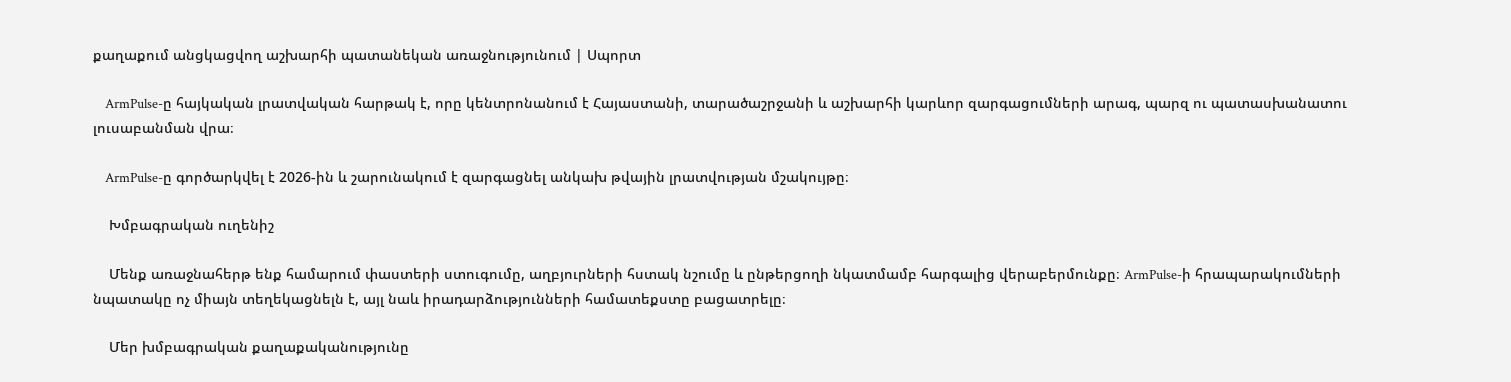քաղաքում անցկացվող աշխարհի պատանեկան առաջնությունում | Սպորտ

    ArmPulse-ը հայկական լրատվական հարթակ է, որը կենտրոնանում է Հայաստանի, տարածաշրջանի և աշխարհի կարևոր զարգացումների արագ, պարզ ու պատասխանատու լուսաբանման վրա։

    ArmPulse-ը գործարկվել է 2026-ին և շարունակում է զարգացնել անկախ թվային լրատվության մշակույթը։

    Խմբագրական ուղենիշ

    Մենք առաջնահերթ ենք համարում փաստերի ստուգումը, աղբյուրների հստակ նշումը և ընթերցողի նկատմամբ հարգալից վերաբերմունքը։ ArmPulse-ի հրապարակումների նպատակը ոչ միայն տեղեկացնելն է, այլ նաև իրադարձությունների համատեքստը բացատրելը։

    Մեր խմբագրական քաղաքականությունը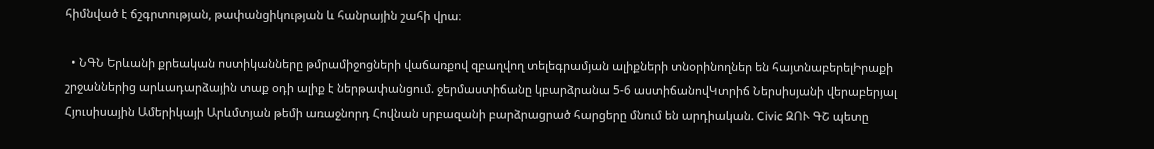հիմնված է ճշգրտության, թափանցիկության և հանրային շահի վրա։

  • ՆԳՆ Երևանի քրեական ոստիկանները թմրամիջոցների վաճառքով զբաղվող տելեգրամյան ալիքների տնօրինողներ են հայտնաբերելԻրաքի շրջաններից արևադարձային տաք օդի ալիք է ներթափանցում. ջերմաստիճանը կբարձրանա 5-6 աստիճանովԿտրիճ Ներսիսյանի վերաբերյալ Հյուսիսային Ամերիկայի Արևմտյան թեմի առաջնորդ Հովնան սրբազանի բարձրացրած հարցերը մնում են արդիական. Civic ԶՈՒ ԳՇ պետը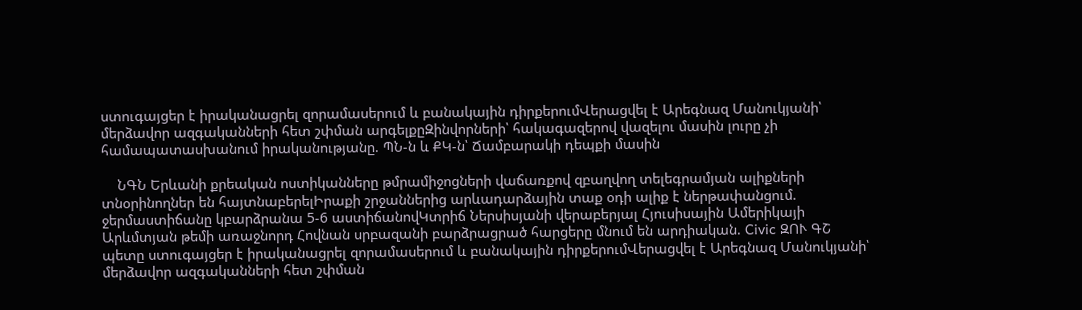ստուգայցեր է իրականացրել զորամասերում և բանակային դիրքերումՎերացվել է Արեգնազ Մանուկյանի՝ մերձավոր ազգականների հետ շփման արգելքըԶինվորների՝ հակագազերով վազելու մասին լուրը չի համապատասխանում իրականությանը. ՊՆ-ն և ՔԿ-ն՝ Ճամբարակի դեպքի մասին

    ՆԳՆ Երևանի քրեական ոստիկանները թմրամիջոցների վաճառքով զբաղվող տելեգրամյան ալիքների տնօրինողներ են հայտնաբերելԻրաքի շրջաններից արևադարձային տաք օդի ալիք է ներթափանցում. ջերմաստիճանը կբարձրանա 5-6 աստիճանովԿտրիճ Ներսիսյանի վերաբերյալ Հյուսիսային Ամերիկայի Արևմտյան թեմի առաջնորդ Հովնան սրբազանի բարձրացրած հարցերը մնում են արդիական. Civic ԶՈՒ ԳՇ պետը ստուգայցեր է իրականացրել զորամասերում և բանակային դիրքերումՎերացվել է Արեգնազ Մանուկյանի՝ մերձավոր ազգականների հետ շփման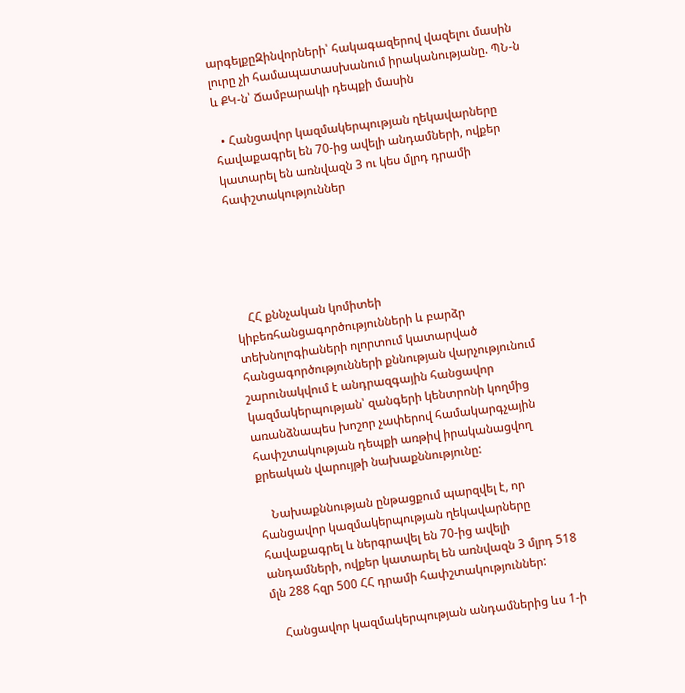արգելքըԶինվորների՝ հակագազերով վազելու մասին լուրը չի համապատասխանում իրականությանը. ՊՆ-ն և ՔԿ-ն՝ Ճամբարակի դեպքի մասին

  • Հանցավոր կազմակերպության ղեկավարները հավաքագրել են 70-ից ավելի անդամների, ովքեր կատարել են առնվազն 3 ու կես մլրդ դրամի հափշտակություններ





    ՀՀ քննչական կոմիտեի կիբեռհանցագործությունների և բարձր տեխնոլոգիաների ոլորտում կատարված հանցագործությունների քննության վարչությունում շարունակվում է անդրազգային հանցավոր կազմակերպության՝ զանգերի կենտրոնի կողմից առանձնապես խոշոր չափերով համակարգչային հափշտակության դեպքի առթիվ իրականացվող քրեական վարույթի նախաքննությունը:

    Նախաքննության ընթացքում պարզվել է, որ հանցավոր կազմակերպության ղեկավարները հավաքագրել և ներգրավել են 70-ից ավելի անդամների, ովքեր կատարել են առնվազն 3 մլրդ 518 մլն 288 հզր 500 ՀՀ դրամի հափշտակություններ:

    Հանցավոր կազմակերպության անդամներից ևս 1-ի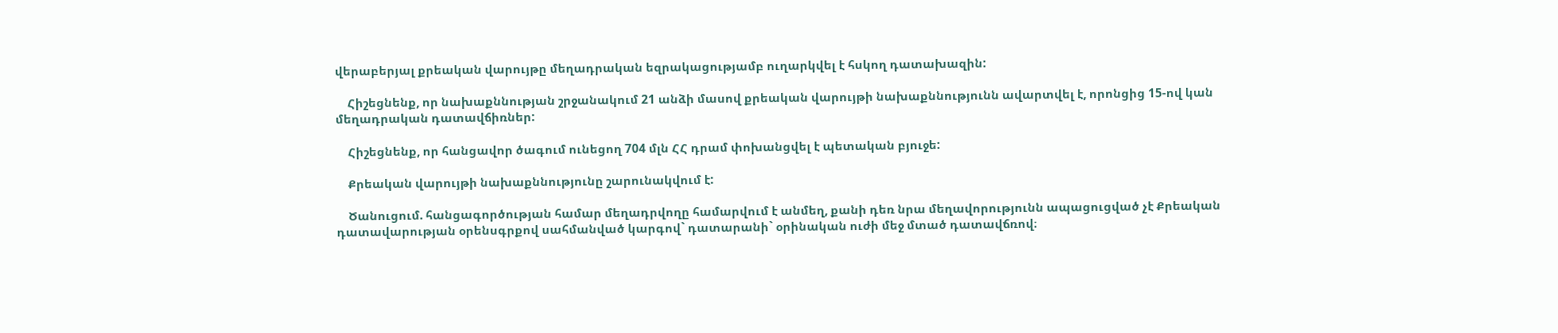վերաբերյալ քրեական վարույթը մեղադրական եզրակացությամբ ուղարկվել է հսկող դատախազին:

    Հիշեցնենք, որ նախաքննության շրջանակում 21 անձի մասով քրեական վարույթի նախաքննությունն ավարտվել է, որոնցից 15-ով կան մեղադրական դատավճիռներ:

    Հիշեցնենք, որ հանցավոր ծագում ունեցող 704 մլն ՀՀ դրամ փոխանցվել է պետական բյուջե:

    Քրեական վարույթի նախաքննությունը շարունակվում է:

    Ծանուցում. հանցագործության համար մեղադրվողը համարվում է անմեղ, քանի դեռ նրա մեղավորությունն ապացուցված չէ Քրեական դատավարության օրենսգրքով սահմանված կարգով` դատարանի` օրինական ուժի մեջ մտած դատավճռով։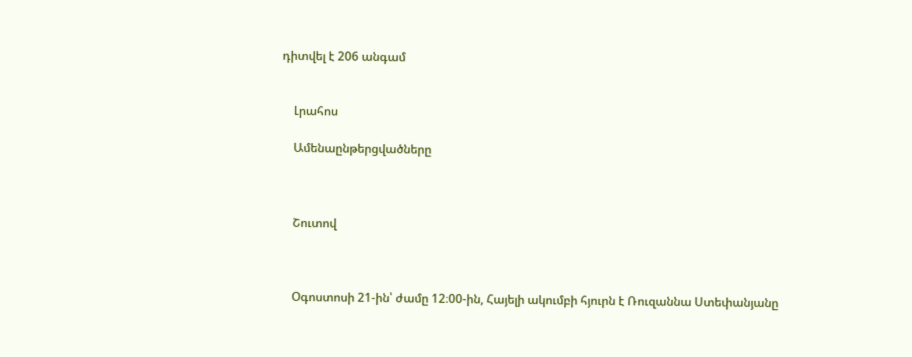դիտվել է 206 անգամ


    Լրահոս

    Ամենաընթերցվածները



    Շուտով



    Օգոստոսի 21-ին՝ ժամը 12։00-ին, Հայելի ակումբի հյուրն է Ռուզաննա Ստեփանյանը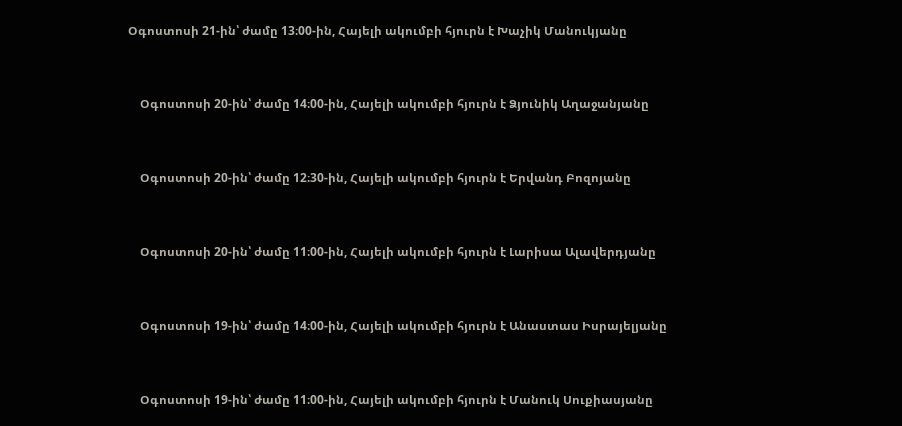Օգոստոսի 21-ին՝ ժամը 13։00-ին, Հայելի ակումբի հյուրն է Խաչիկ Մանուկյանը


    Օգոստոսի 20-ին՝ ժամը 14։00-ին, Հայելի ակումբի հյուրն է Ձյունիկ Աղաջանյանը


    Օգոստոսի 20-ին՝ ժամը 12։30-ին, Հայելի ակումբի հյուրն է Երվանդ Բոզոյանը


    Օգոստոսի 20-ին՝ ժամը 11։00-ին, Հայելի ակումբի հյուրն է Լարիսա Ալավերդյանը


    Օգոստոսի 19-ին՝ ժամը 14։00-ին, Հայելի ակումբի հյուրն է Անաստաս Իսրայելյանը


    Օգոստոսի 19-ին՝ ժամը 11։00-ին, Հայելի ակումբի հյուրն է Մանուկ Սուքիասյանը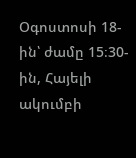Օգոստոսի 18-ին՝ ժամը 15։30-ին, Հայելի ակումբի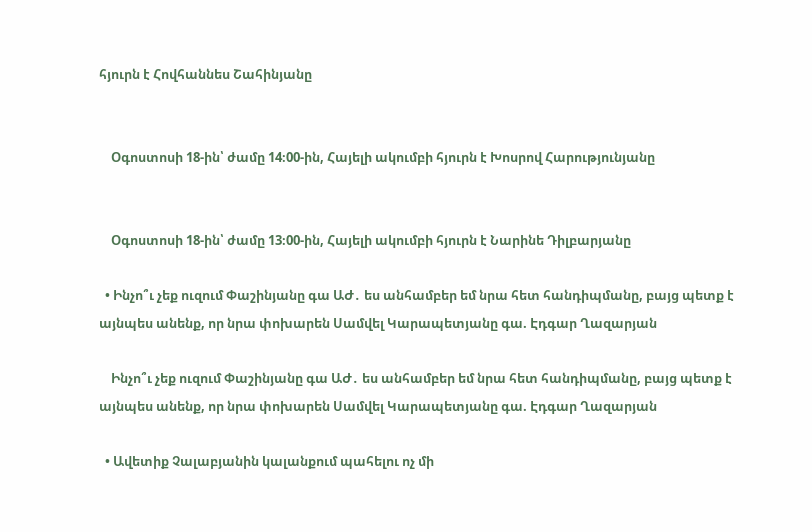հյուրն է Հովհաննես Շահինյանը


    Օգոստոսի 18-ին՝ ժամը 14։00-ին, Հայելի ակումբի հյուրն է Խոսրով Հարությունյանը


    Օգոստոսի 18-ին՝ ժամը 13։00-ին, Հայելի ակումբի հյուրն է Նարինե Դիլբարյանը

  • Ինչո՞ւ չեք ուզում Փաշինյանը գա ԱԺ․ ես անհամբեր եմ նրա հետ հանդիպմանը, բայց պետք է այնպես անենք, որ նրա փոխարեն Սամվել Կարապետյանը գա. Էդգար Ղազարյան

    Ինչո՞ւ չեք ուզում Փաշինյանը գա ԱԺ․ ես անհամբեր եմ նրա հետ հանդիպմանը, բայց պետք է այնպես անենք, որ նրա փոխարեն Սամվել Կարապետյանը գա. Էդգար Ղազարյան

  • Ավետիք Չալաբյանին կալանքում պահելու ոչ մի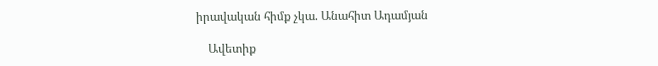իրավական հիմք չկա. Անահիտ Ադամյան

    Ավետիք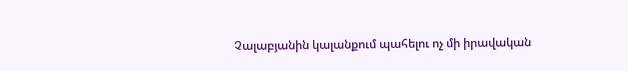Չալաբյանին կալանքում պահելու ոչ մի իրավական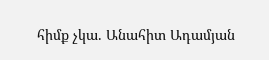հիմք չկա. Անահիտ Ադամյան